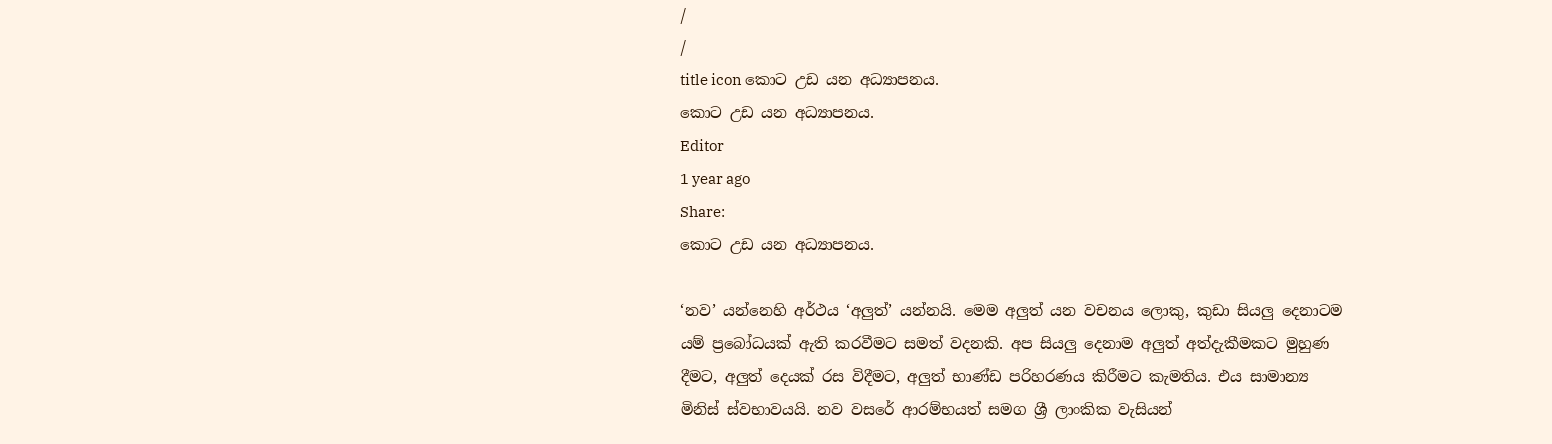/
/
title icon කොට උඩ යන අධ්‍යාපනය.
කොට උඩ යන අධ්‍යාපනය.
Editor
1 year ago
Share:
කොට උඩ යන අධ්‍යාපනය.

‘නව’ යන්නෙහි අර්ථය ‘අලුත්’ යන්නයි. මෙම අලුත් යන වචනය ලොකු, කුඩා සියලු දෙනාටම යම් ප්‍රබෝධයක් ඇති කරවීමට සමත් වදනකි. අප සියලු දෙනාම අලුත් අත්දැකීමකට මුහුණ දීමට, අලුත් දෙයක් රස විදීමට, අලුත් භාණ්ඩ පරිහරණය කිරීමට කැමතිය. එය සාමාන්‍ය මිනිස් ස්වභාවයයි. නව වසරේ ආරම්භයත් සමග ශ්‍රී ලාංකික වැසියන්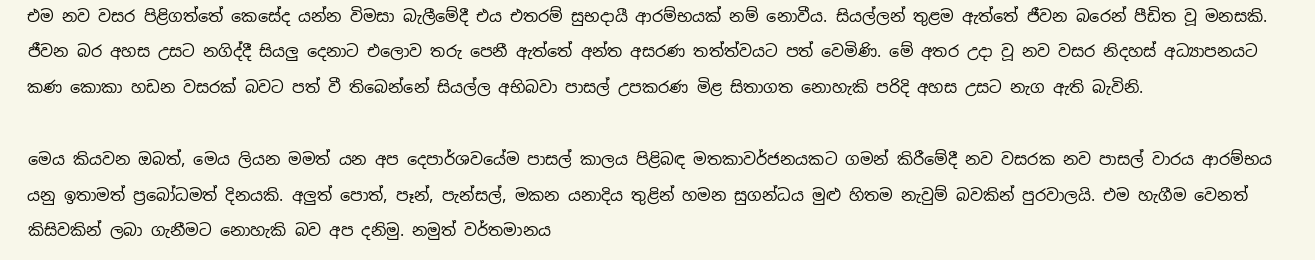එම නව වසර පිළිගත්තේ කෙසේද යන්න විමසා බැලීමේදී එය එතරම් සුභදායී ආරම්භයක් නම් නොවීය. සියල්ලන් තුළම ඇත්තේ ජීවන බරෙන් පීඩිත වූ මනසකි. ජීවන බර අහස උසට නගිද්දී සියලු දෙනාට එලොව තරු පෙනී ඇත්තේ අන්ත අසරණ තත්ත්වයට පත් වෙමිණි. මේ අතර උදා වූ නව වසර නිදහස් අධ්‍යාපනයට කණ කොකා හඩන වසරක් බවට පත් වී තිබෙන්නේ සියල්ල අභිබවා පාසල් උපකරණ මිළ සිතාගත නොහැකි පරිදි අහස උසට නැග ඇති බැවිනි.

මෙය කියවන ඔබත්, මෙය ලියන මමත් යන අප දෙපාර්ශවයේම පාසල් කාලය පිළිබඳ මතකාවර්ජනයකට ගමන් කිරීමේදී නව වසරක නව පාසල් වාරය ආරම්භය යනු ඉතාමත් ප්‍රබෝධමත් දිනයකි. අලුත් පොත්, පෑන්, පැන්සල්, මකන යනාදිය තුළින් හමන සුගන්ධය මුළු හිතම නැවුම් බවකින් පුරවාලයි. එම හැගීම වෙනත් කිසිවකින් ලබා ගැනීමට නොහැකි බව අප දනිමු. නමුත් වර්තමානය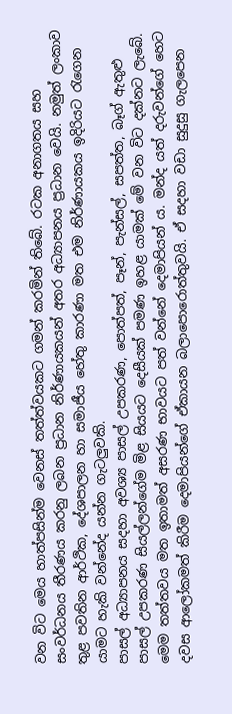වන විට මෙය හාත්පසින්ම වෙනස් තත්ත්වයකට ගමන් කරමින් තිබේ. රටක අනාගතය සහ සංවර්ධනය තීරණය කරනු ලබන ප්‍රධාන නිර්ණායකයන් අතර අධ්‍යාපනය ප්‍රධාන වෙයි. නමුත් ලංකාව තුළ පවතින ආර්ථික, දේශපාලන හා සමාජීය හේතු කාරණා මත එම නිර්ණායකය ඉදිරියට රැගෙන යාමට හැකි වන්නේද යන්න ගැටලුවකි.
පාසල් අධ්‍යාපනය සදහා අවශ්‍ය පාසල් උපකරණ, පොත්පත්, පෑන්, පැන්සල්, සපත්ත, බෑග් ඇතුළු පාසල් උපකරණ සියල්ලන්ගේම මිළ සියයට දෙසීයක් පමණ ඉහළ යාමක් මේ වන විට දක්නට ලැබේ. මෙම තත්තවය මත ඉතාමත් අසරණ භාවයට පත් වන්නේ දෙමාපියන්‍ ය. මන්ද යත් දරුවන්ගේ හෙට දවස ආලෝකමත් කිරීම දෙමාපියන්ගේ ඒකායන බලාපොරොත්තුවයි. ඒ සදහා වඩා සුදුසු ගැලපෙන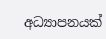අධ්‍යාපනයක්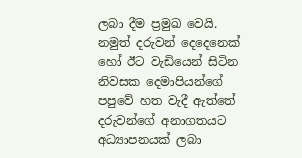ලබා දීම ප්‍රමුඛ වෙයි. නමුත් දරුවන් දෙදෙනෙක් හෝ ඊට වැඩියෙන් සිටින නිවසක දෙමාපියන්ගේ පපුවේ හත වැදී ඇත්තේ දරුවන්ගේ අනාගතයට අධ්‍යාපනයක් ලබා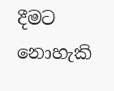දීමට නොහැකි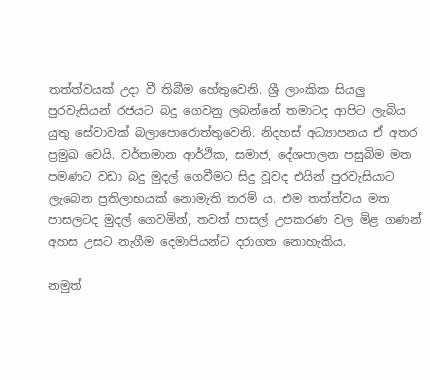තත්ත්වයක් උදා වී තිබීම හේතුවෙනි. ශ්‍රී ලාංකික සියලු පුරවැසියන් රජයට බදු ගෙවනු ලබන්නේ තමාටද ආපිට ලැබිය යුතු සේවාවක් බලාපොරොත්තුවෙනි. නිදහස් අධ්‍යාපනය ඒ අතර ප්‍රමුඛ වෙයි. වර්තමාන ආර්ථික, සමාජ, දේශපාලන පසුබිම මත පමණට වඩා බදු මුදල් ගෙවීමට සිදු වූවද එයින් පුරවැසියාට ලැබෙන ප්‍රතිලාභයක් නොමැති තරම් ය. එම තත්ත්වය මත පාසලටද මුදල් ගෙවමින්, තවත් පාසල් උපකරණ වල මිළ ගණන් අහස උසට නැගීම දෙමාපියන්ට දරාගත නොහැකිය.

නමුත්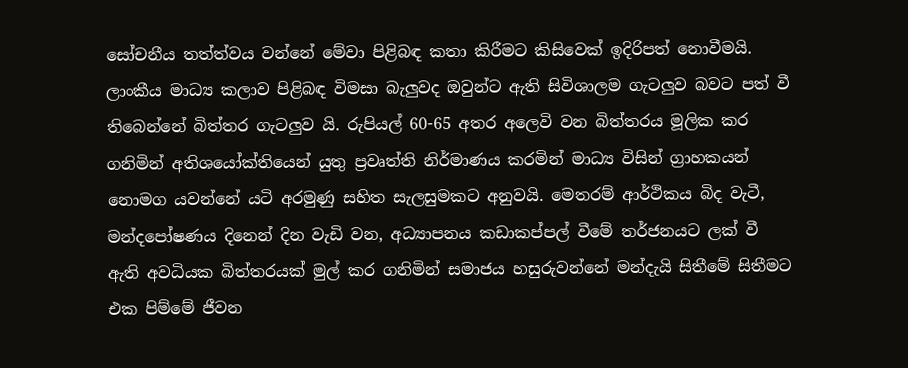සෝචනීය තත්ත්වය වන්නේ මේවා පිළිබඳ කතා කිරීමට කිසිවෙක් ඉදිරිපත් නොවීමයි. ලාංකීය මාධ්‍ය කලාව පිළිබඳ විමසා බැලුවද ඔවුන්ට ඇති සිවිශාලම ගැටලුව බවට පත් වී තිබෙන්නේ බිත්තර ගැටලුව යි. රුපියල් 60-65 අතර අලෙවි වන බිත්තරය මූලික කර ගනිමින් අතිශයෝක්තියෙන් යුතු ප්‍රවෘත්ති නිර්මාණය කරමින් මාධ්‍ය විසින් ග්‍රාහකයන් නොමග යවන්නේ යටි අරමුණු සහිත සැලසුමකට අනුවයි. මෙතරම් ආර්ථිකය බිද වැටී, මන්දපෝෂණය දිනෙන් දින වැඩි වන, අධ්‍යාපනය කඩාකප්පල් වීමේ තර්ජනයට ලක් වී ඇති අවධියක බිත්තරයක් මුල් කර ගනිමින් සමාජය හසුරුවන්නේ මන්දැයි සිතීමේ සිතීමට එක පිම්මේ ජීවන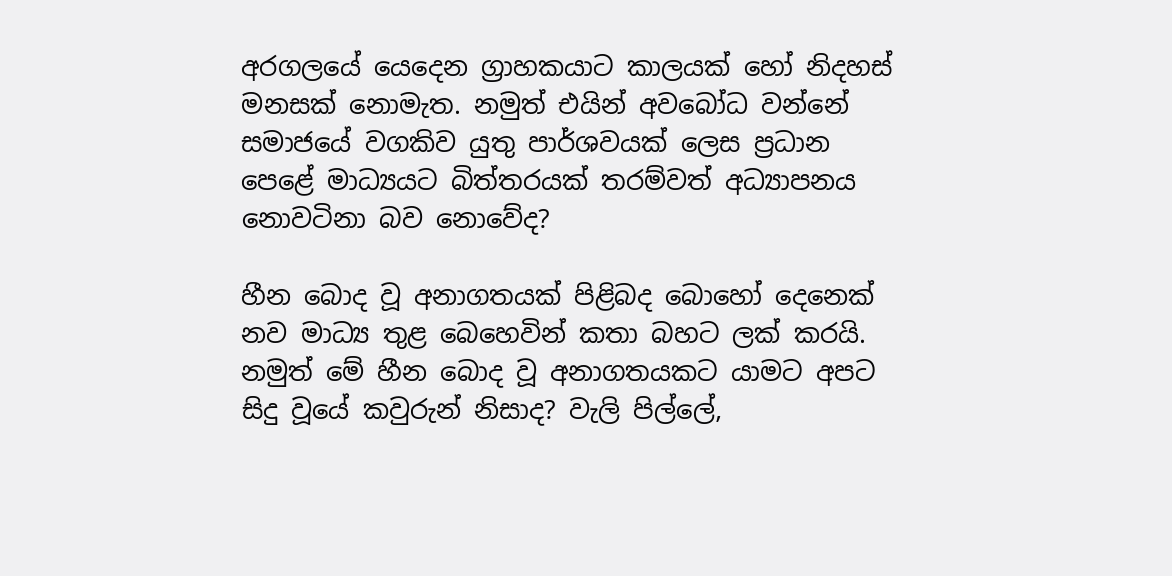අරගලයේ යෙදෙන ග්‍රාහකයාට කාලයක් හෝ නිදහස් මනසක් නොමැත. නමුත් එයින් අවබෝධ වන්නේ සමාජයේ වගකිව යුතු පාර්ශවයක් ලෙස ප්‍රධාන පෙළේ මාධ්‍යයට බිත්තරයක් තරම්වත් අධ්‍යාපනය නොවටිනා බව නොවේද?

හීන බොද වූ අනාගතයක් පිළිබද බොහෝ දෙනෙක් නව මාධ්‍ය තුළ බෙහෙවින් කතා බහට ලක් කරයි. නමුත් මේ හීන බොද වූ අනාගතයකට යාමට අපට සිදු වූයේ කවුරුන් නිසාද? වැලි පිල්ලේ,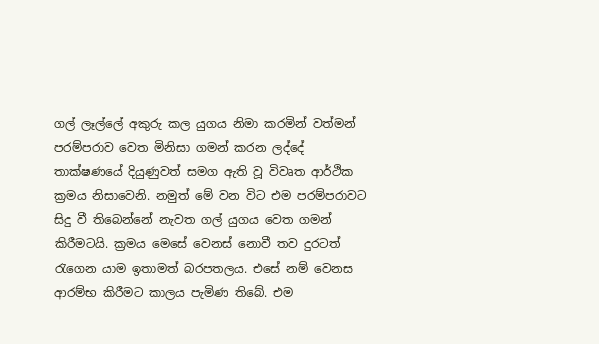ගල් ලෑල්ලේ අකුරු කල යුගය නිමා කරමින් වත්මන් පරම්පරාව වෙත මිනිසා ගමන් කරන ලද්දේ තාක්ෂණයේ දියුණුවත් සමග ඇති වූ විවෘත ආර්ථික ක්‍රමය නිසාවෙනි. නමුත් මේ වන විට එම පරම්පරාවට සිදු වී තිබෙන්නේ නැවත ගල් යුගය වෙත ගමන් කිරීමටයි. ක්‍රමය මෙසේ වෙනස් නොවී තව දුරටත් රැගෙන යාම ඉතාමත් බරපතලය. එසේ නම් වෙනස ආරම්භ කිරීමට කාලය පැමිණ තිබේ. එම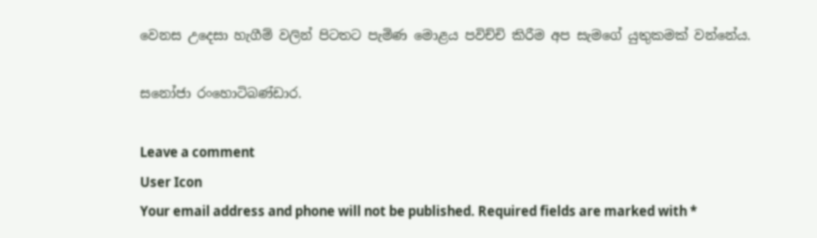වෙනස උදෙසා හැගීම් වලින් පිටතට පැමිණ මොළය පවිච්චි කිරීම අප සැමගේ යුතුකමක් වන්නේය.

සනෝජා රංහොටිබණ්ඩාර.

Leave a comment
User Icon
Your email address and phone will not be published. Required fields are marked with *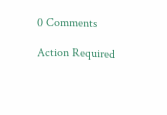0 Comments

Action Required